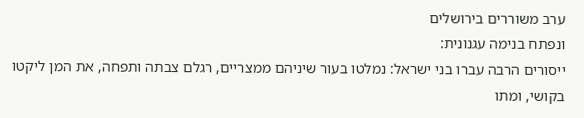ערב משוררים בירושלים
ונפתח בנימה עגנונית:
ייסורים הרבה עברו בני ישראל: נמלטו בעור שיניהם ממצריים, רגלם צבתה ותפחה, את המן ליקטו בקושי, ומתו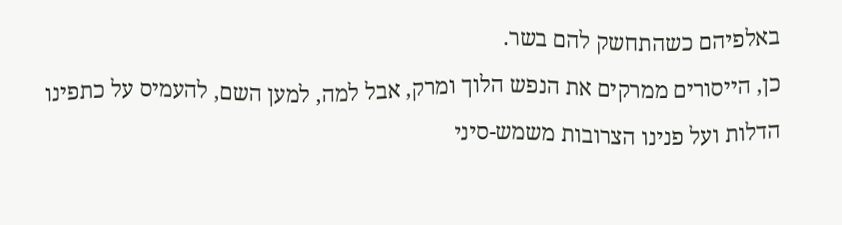באלפיהם כשהתחשק להם בשר.
כן, הייסורים ממרקים את הנפש הלוך ומרק, אבל למה, למען השם, להעמיס על כתפינו הדלות ועל פנינו הצרובות משמש-סיני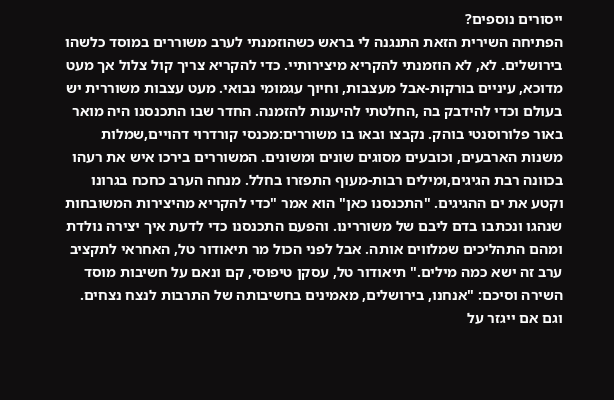ייסורים נוספים?
הפתיחה השירית הזאת התנגנה לי בראש כשהוזמנתי לערב משוררים במוסד כלשהו בירושלים. לא, לא הוזמנתי להקריא מיצירותיי. כדי להקריא צריך קול צלול אך מעט מדוכא, עיניים בורקות-אבל מעצבות, וחיוך עגמומי נבואי. מעט עצבות משוררית יש בעולם וכדי להידבק בה ,החלטתי להיענות להזמנה. החדר שבו התכנסנו היה מואר באור פלורוסנטי בוהק. נקבצו ובאו בו משוררים:מכנסי קורדרוי דהויים,שמלות משנות הארבעים, וכובעים מסוגים שונים ומשונים. המשוררים בירכו איש את רעהו בכוונה רבת הגיגים,ומילים רבות-מעוף התפזרו בחלל. מנחה הערב כחכח בגרונו וקטע את ים ההגיגים. "התכנסנו כאן" הוא אמר "כדי להקריא מהיצירות המשובחות שנהגו ונכתבו בדם ליבם של משוררינו. והפעם התכנסנו כדי לדעת איך יצירה נולדת ומהם התהליכים שמלווים אותה. אבל לפני הכול מר תיאודור טל, האחראי לתקציב ערב זה ישא כמה מילים." תיאודור טל, עסקן טיפוסי, קם ונאם על חשיבות מוסד השירה וסיכם: "אנחנו, בירושלים, מאמינים בחשיבותה של התרבות לנצח נצחים. וגם אם ייגזר על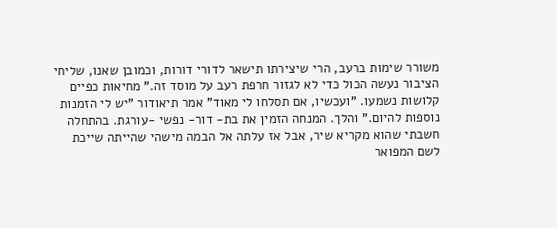משורר שימות ברעב, הרי שיצירתו תישאר לדורי דורות, וכמובן שאנו, שליחי הציבור נעשה הכול כדי לא לגזור חרפת רעב על מוסד זה." מחיאות כפיים קלושות נשמעו. "ועכשיו, אם תסלחו לי מאוד" אמר תיאודור "יש לי הזמנות נוספות להיום." והלך. המנחה הזמין את בת- דור- נפשי -עורגת. בהתחלה חשבתי שהוא מקריא שיר, אבל אז עלתה אל הבמה מישהי שהייתה שייכת לשם המפואר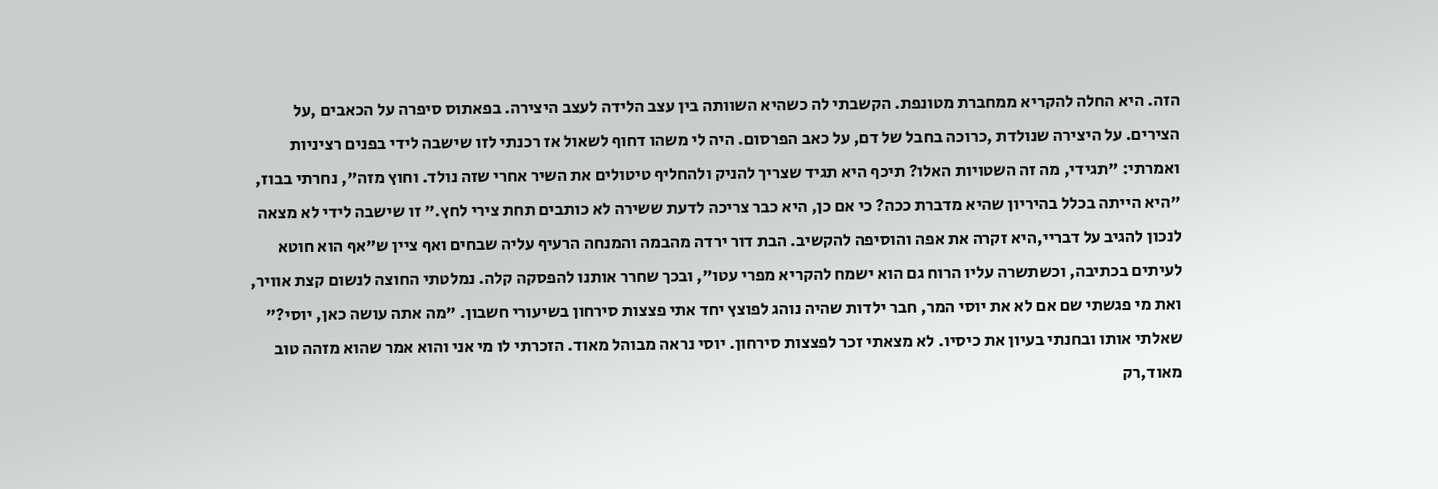הזה. היא החלה להקריא ממחברת מטונפת. הקשבתי לה כשהיא השוותה בין עצב הלידה לעצב היצירה. בפאתוס סיפרה על הכאבים ,על הצירים. על היצירה שנולדת ,כרוכה בחבל של דם, על כאב הפרסום. היה לי משהו דחוף לשאול אז רכנתי לזו שישבה לידי בפנים רציניות ואמרתי: "תגידי, מה זה השטויות האלו? תיכף היא תגיד שצריך להניק ולהחליף טיטולים את השיר אחרי שזה נולד. וחוץ מזה", נחרתי בבוז, "היא הייתה בכלל בהיריון שהיא מדברת ככה? כי אם כן, היא כבר צריכה לדעת ששירה לא כותבים תחת צירי לחץ." זו שישבה לידי לא מצאה לנכון להגיב על דבריי,היא זקרה את אפה והוסיפה להקשיב. הבת דור ירדה מהבמה והמנחה הרעיף עליה שבחים ואף ציין ש"אף הוא חוטא לעיתים בכתיבה, וכשתשרה עליו הרוח גם הוא ישמח להקריא מפרי עטו", ובכך שחרר אותנו להפסקה קלה. נמלטתי החוצה לנשום קצת אוויר, ואת מי פגשתי שם אם לא את יוסי המר, חבר ילדות שהיה נוהג לפוצץ יחד אתי פצצות סירחון בשיעורי חשבון. "מה אתה עושה כאן, יוסי?" שאלתי אותו ובחנתי בעיון את כיסיו. לא מצאתי זכר לפצצות סירחון. יוסי נראה מבוהל מאוד. הזכרתי לו מי אני והוא אמר שהוא מזהה טוב מאוד,רק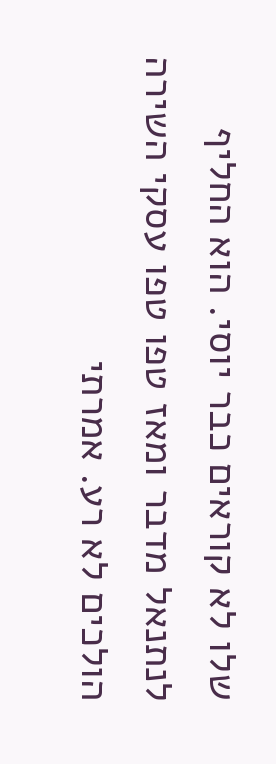שלו לא קוראים כבר יוסי. הוא החליף לנתנאל מדבר ומאז טפו טפו עסקי השירה הולכים לא רע. אמרתי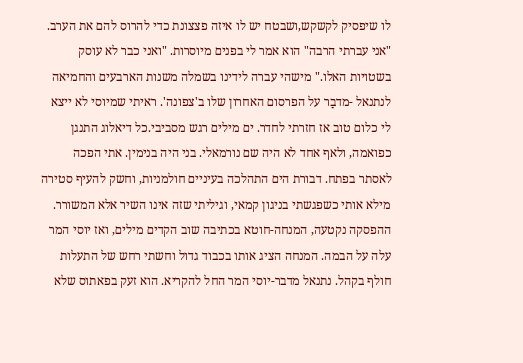לו שיפסיק לקשקש,ושבטח יש לו איזה פצצונת כדי להרוס להם את הערב. "אני עברתי הרבה" הוא אמר לי בפנים מיוסרות. "ואני כבר לא עוסק בשטויות האלו." מישהי עברה לידינו בשמלה משנות הארבעים והחמיאה לנתנאל -מדבַר על הפרסום האחרון שלו ב'צפונה'. ראיתי שמיוסי לא ייצא לי כלום טוב אז חזרתי לחדר. ים מילים רגש מסביבי.כל דיאלוג התנגן כפואמה, ולאף אחד לא היה שם נורמאלי. בני היה בנימין. אתי הפכה לאסתר בפתח. דבורת הים התהלכה בעיניים חולמניות, וחשק להעיף סטירה מילא אותי כשפגשתי בניגון קמאי, וגיליתי שזה אינו השיר אלא המשורר. ההפסקה נקטעה, המנחה-חוטא בכתיבה שוב הקדים מילים, ואז יוסי המר עלה על הבמה. המנחה הציג אותו בכבוד גדול וחשתי רחש של התעלות חולף בקהל. נתנאל מדבר-יוסי המר החל להקריא. הוא זעק בפאתוס שלא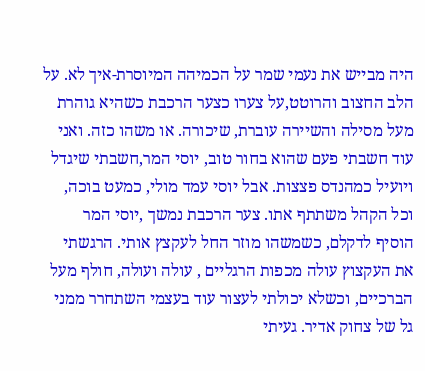היה מבייש את נעמי שמר על הכמיהה המיוסרת-איך לא. על הלב החצוב והרוטט,על צערו כצער הרכבת כשהיא גוהרת מעל מסילה והשיירה עוברת, שיכורה. או משהו כזה. ואני עוד חשבתי פעם שהוא בחור טוב, יוסי המר,חשבתי שיגדל ויועיל כמהנדס פצצות. אבל יוסי עמד מולי, כמעט בוכה, וכל הקהל משתתף אתו. צער הרכבת נמשך ,יוסי המר הוסיף לדקלם, כשמשהו מוזר החל לעקצץ אותי. הרגשתי את העקצוץ עולה מכפות הרגליים , עולה ועולה, חולף מעל הברכיים, וכשלא יכולתי לעצור עוד בעצמי השתחרר ממני גל של צחוק אדיר. געיתי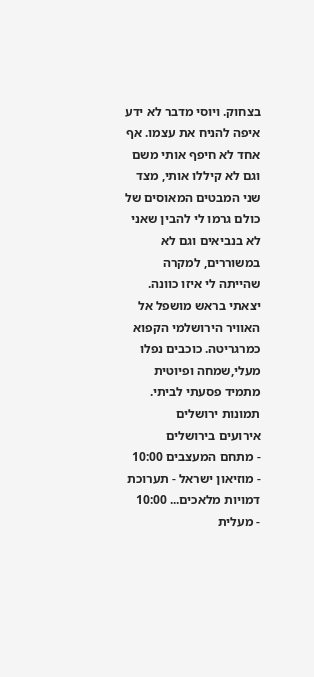בצחוק. ויוסי מדבר לא ידע איפה להניח את עצמו. אף אחד לא חיפף אותי משם וגם לא קיללו אותי, מצד שני המבטים המאוסים של כולם גרמו לי להבין שאני לא בנביאים וגם לא במשוררים, למקרה שהייתה לי איזו כוונה. יצאתי בראש מושפל אל האוויר הירושלמי הקפוא כמרגריטה. כוכבים נפלו מעלי,שמחה ופיוטית מתמיד פסעתי לביתי.
תמונות ירושלים
אירועים בירושלים
- מתחם המעצבים 10:00
- מוזיאון ישראל - תערוכת דמויות מלאכים... 10:00
- מעלית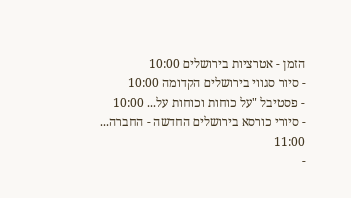הזמן - אטרציות בירושלים 10:00
- סיור סגווי בירושלים הקדומה 10:00
- פסטיבל "על כוחות וכוחות על... 10:00
- סיורי כורסא בירושלים החדשה - החברה... 11:00
-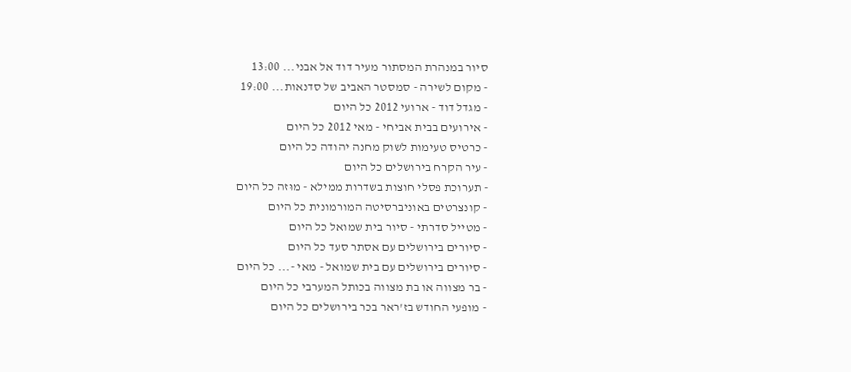סיור במנהרת המסתור מעיר דוד אל אבני... 13:00
- מקום לשירה - סמסטר האביב של סדנאות... 19:00
- מגדל דוד - ארועי 2012 כל היום
- אירועים בבית אביחי - מאי 2012 כל היום
- כרטיס טעימות לשוק מחנה יהודה כל היום
- עיר הקרח בירושלים כל היום
- תערוכת פסלי חוצות בשדרות ממילא - מוּזה כל היום
- קונצרטים באוניברסיטה המורמונית כל היום
- מטייל סדרתי - סיור בית שמואל כל היום
- סיורים בירושלים עם אסתר סעד כל היום
- סיורים בירושלים עם בית שמואל - מאי -... כל היום
- בר מצווה או בת מצווה בכותל המערבי כל היום
- מופעי החודש בז'ראר בכר בירושלים כל היום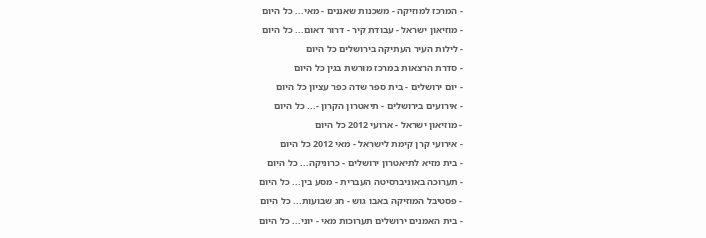- המרכז למוזיקה - משכנות שאננים - מאי... כל היום
- מוזיאון ישראל - עבודת קיר - דרור דאום... כל היום
- לילות העיר העתיקה בירושלים כל היום
- סדרת הרצאות במרכז מורשת בגין כל היום
- יום ירושלים - בית ספר שדה כפר עציון כל היום
- אירועים בירושלים - תיאטרון הקרון -... כל היום
- מוזיאון ישראל - ארועי 2012 כל היום
- אירועי קרן קימת לישראל - מאי 2012 כל היום
- בית מזיא לתיאטרון ירושלים - כרוניקה... כל היום
- תערוכה באוניברסיטה העברית - מסע בין... כל היום
- פסטיבל המוזיקה באבו גוש - חג שבועות... כל היום
- בית האמנים ירושלים תערוכות מאי - יוני... כל היום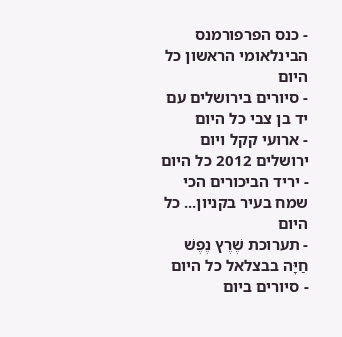- כנס הפרפורמנס הבינלאומי הראשון כל היום
- סיורים בירושלים עם יד בן צבי כל היום
- ארועי קקל ויום ירושלים 2012 כל היום
- יריד הביכורים הכי שמח בעיר בקניון... כל היום
- תערוכת שֶׁרֶץ נֶפֶשׁ חַיָּה בבצלאל כל היום
- סיורים ביום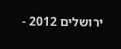ירושלים 2012 -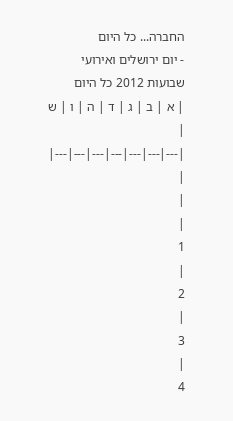החברה... כל היום
- יום ירושלים ואירועי שבועות 2012 כל היום
| א | ב | ג | ד | ה | ו | ש |
|---|---|---|---|---|---|---|
|
|
|
1
|
2
|
3
|
4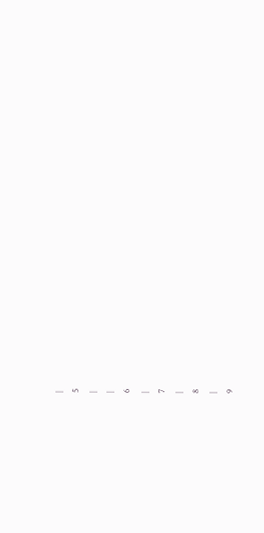|
5
|
|
6
|
7
|
8
|
9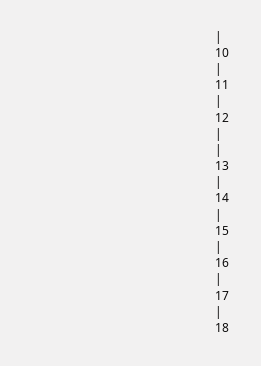|
10
|
11
|
12
|
|
13
|
14
|
15
|
16
|
17
|
18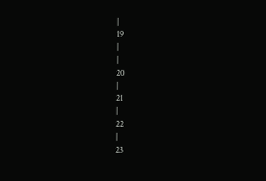|
19
|
|
20
|
21
|
22
|
23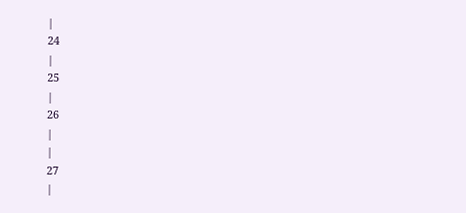|
24
|
25
|
26
|
|
27
|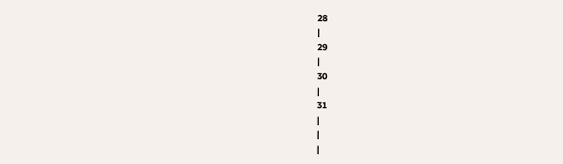28
|
29
|
30
|
31
|
|
|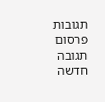תגובות
פרסום תגובה חדשה